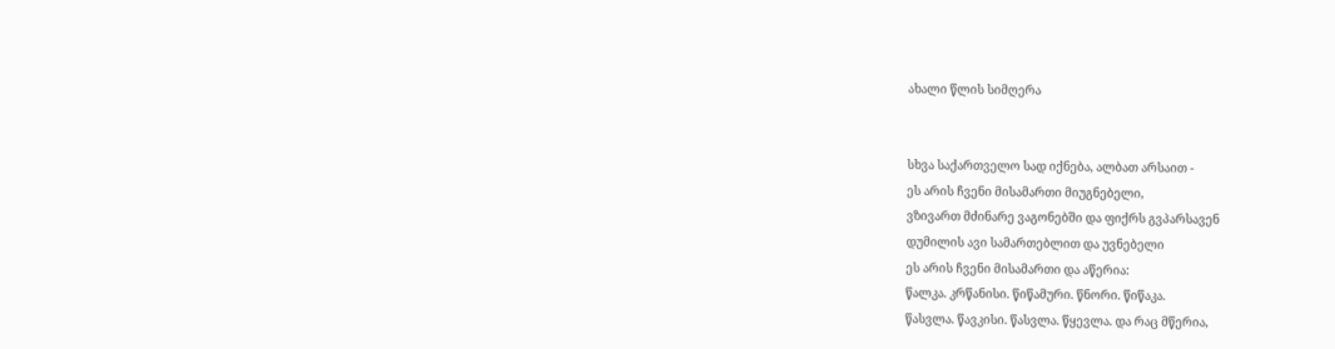ახალი წლის სიმღერა


სხვა საქართველო სად იქნება, ალბათ არსაით -
ეს არის ჩვენი მისამართი მიუგნებელი,
ვზივართ მძინარე ვაგონებში და ფიქრს გვპარსავენ
დუმილის ავი სამართებლით და უვნებელი
ეს არის ჩვენი მისამართი და აწერია:
წალკა. კრწანისი. წიწამური. წნორი. წიწაკა.
წასვლა. წავკისი. წასვლა. წყევლა. და რაც მწერია,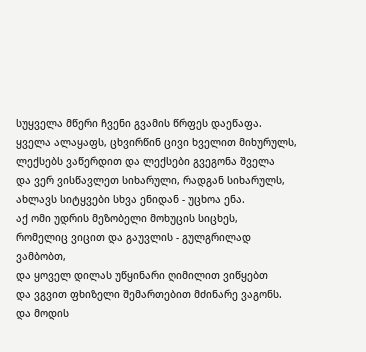სუყველა მწერი ჩვენი გვამის წრფეს დაეწაფა.
ყველა ალაყაფს, ცხვირწინ ცივი ხველით მიხურულს,
ლექსებს ვაწერდით და ლექსები გვეგონა შველა
და ვერ ვისწავლეთ სიხარული, რადგან სიხარულს,
ახლავს სიტყვები სხვა ენიდან - უცხოა ენა.
აქ ომი უდრის მეზობელი მოხუცის სიცხეს,
რომელიც ვიცით და გაუვლის - გულგრილად ვამბობთ,
და ყოველ დილას უწყინარი ღიმილით ვიწყებთ
და ვგვით ფხიზელი შემართებით მძინარე ვაგონს.
და მოდის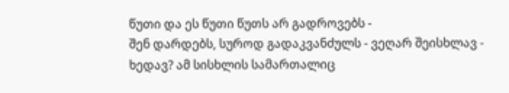წუთი და ეს წუთი წუთს არ გადროვებს -
შენ დარდებს, სუროდ გადაკვანძულს - ვეღარ შეისხლავ -
ხედავ? ამ სისხლის სამართალიც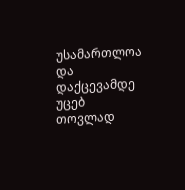უსამართლოა
და დაქცევამდე უცებ თოვლად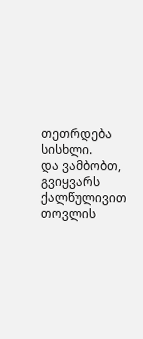თეთრდება სისხლი.
და ვამბობთ, გვიყვარს ქალწულივით თოვლის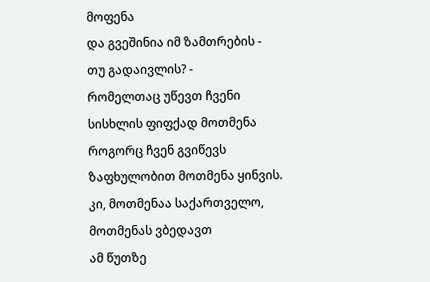მოფენა
და გვეშინია იმ ზამთრების - თუ გადაივლის? -
რომელთაც უწევთ ჩვენი სისხლის ფიფქად მოთმენა
როგორც ჩვენ გვიწევს ზაფხულობით მოთმენა ყინვის.
კი, მოთმენაა საქართველო, მოთმენას ვბედავთ
ამ წუთზე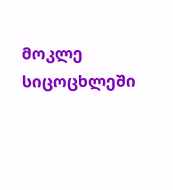მოკლე სიცოცხლეში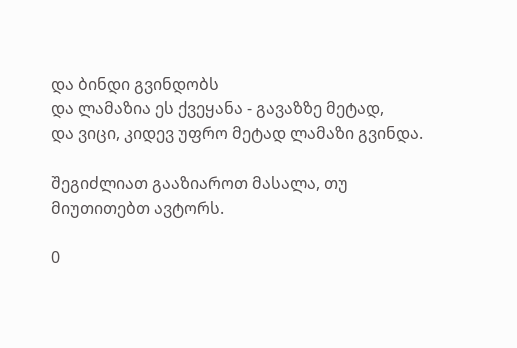და ბინდი გვინდობს
და ლამაზია ეს ქვეყანა - გავაზზე მეტად,
და ვიცი, კიდევ უფრო მეტად ლამაზი გვინდა.

შეგიძლიათ გააზიაროთ მასალა, თუ მიუთითებთ ავტორს.

0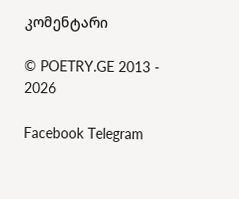კომენტარი

© POETRY.GE 2013 - 2026

Facebook Telegram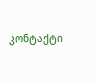კონტაქტი